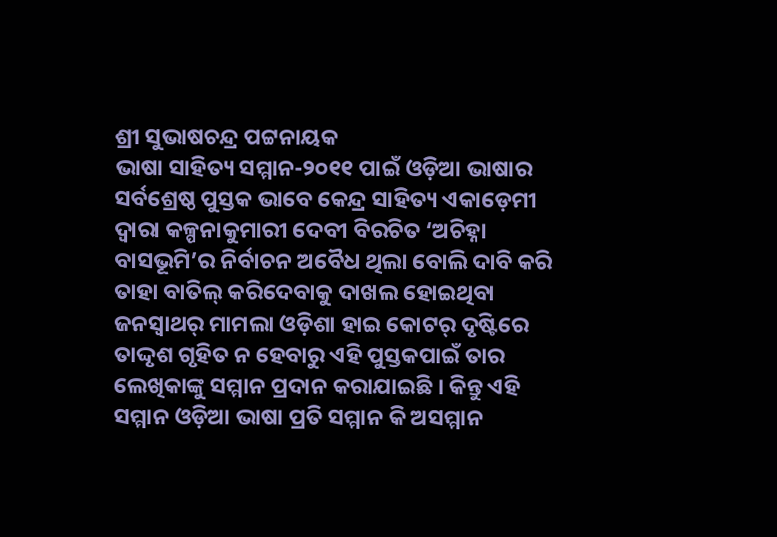ଶ୍ରୀ ସୁଭାଷଚନ୍ଦ୍ର ପଟ୍ଟନାୟକ
ଭାଷା ସାହିତ୍ୟ ସମ୍ମାନ-୨୦୧୧ ପାଇଁ ଓଡ଼ିଆ ଭାଷାର ସର୍ବଶ୍ରେଷ୍ଠ ପୁସ୍ତକ ଭାବେ କେନ୍ଦ୍ର ସାହିତ୍ୟ ଏକାଡ଼େମୀ ଦ୍ବାରା କଳ୍ପନାକୁମାରୀ ଦେବୀ ବିରଚିତ ‘ଅଚିହ୍ନା ବାସଭୂମି’ର ନିର୍ବାଚନ ଅବୈଧ ଥିଲା ବୋଲି ଦାବି କରି ତାହା ବାତିଲ୍ କରିଦେବାକୁ ଦାଖଲ ହୋଇଥିବା ଜନସ୍ବାଥର୍ ମାମଲା ଓଡ଼ିଶା ହାଇ କୋଟର୍ ଦୃଷ୍ଟିରେ ତାଦ୍ଦୃଶ ଗୃହିତ ନ ହେବାରୁ ଏହି ପୁସ୍ତକପାଇଁ ତାର ଲେଖିକାଙ୍କୁ ସମ୍ମାନ ପ୍ରଦାନ କରାଯାଇଛି । କିନ୍ତୁ ଏହି ସମ୍ମାନ ଓଡ଼ିଆ ଭାଷା ପ୍ରତି ସମ୍ମାନ କି ଅସମ୍ମାନ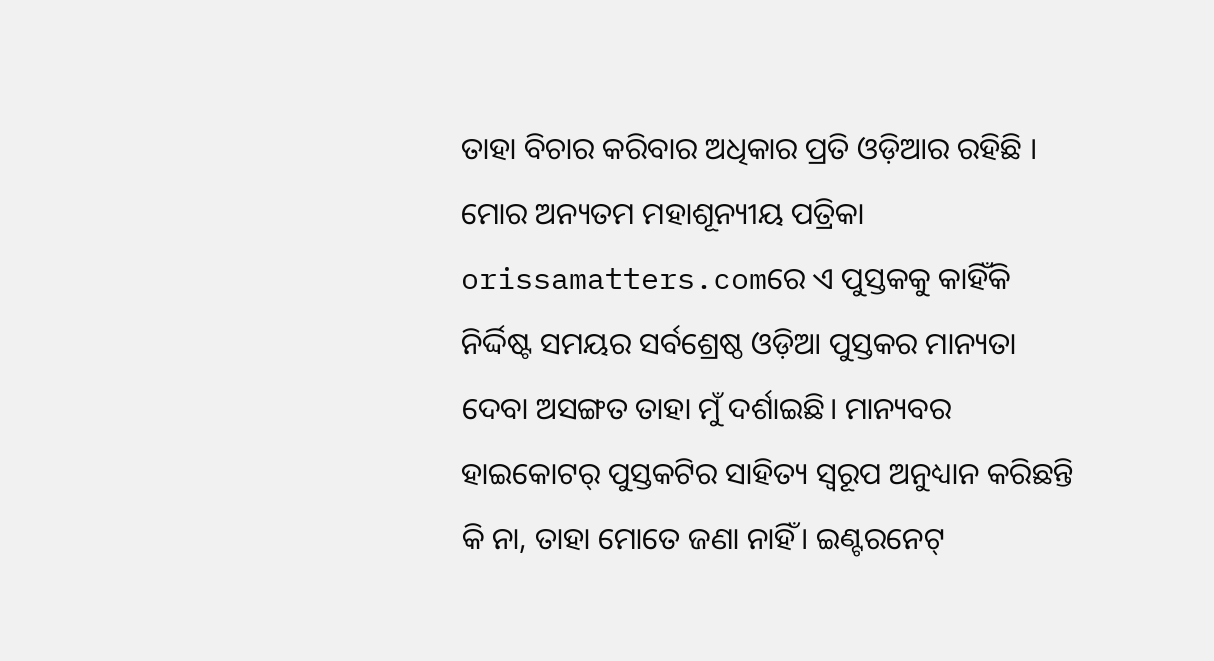ତାହା ବିଚାର କରିବାର ଅଧିକାର ପ୍ରତି ଓଡ଼ିଆର ରହିଛି ।
ମୋର ଅନ୍ୟତମ ମହାଶୂନ୍ୟୀୟ ପତ୍ରିକା orissamatters.comରେ ଏ ପୁସ୍ତକକୁ କାହିଁକି ନିର୍ଦ୍ଦିଷ୍ଟ ସମୟର ସର୍ବଶ୍ରେଷ୍ଠ ଓଡ଼ିଆ ପୁସ୍ତକର ମାନ୍ୟତା ଦେବା ଅସଙ୍ଗତ ତାହା ମୁଁ ଦର୍ଶାଇଛି। ମାନ୍ୟବର ହାଇକୋଟର୍ ପୁସ୍ତକଟିର ସାହିତ୍ୟ ସ୍ବରୂପ ଅନୁଧ୍ୟାନ କରିଛନ୍ତି କି ନା, ତାହା ମୋତେ ଜଣା ନାହିଁ। ଇଣ୍ଟରନେଟ୍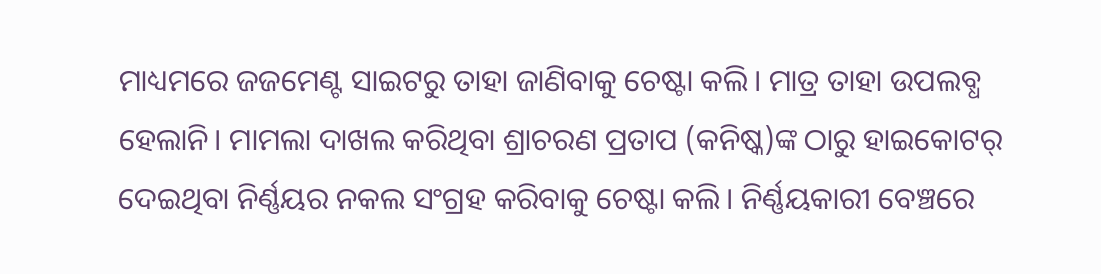ମାଧ୍ୟମରେ ଜଜମେଣ୍ଟ ସାଇଟରୁ ତାହା ଜାଣିବାକୁ ଚେଷ୍ଟା କଲି। ମାତ୍ର ତାହା ଉପଲବ୍ଧ ହେଲାନି। ମାମଲା ଦାଖଲ କରିଥିବା ଶ୍ରାଚରଣ ପ୍ରତାପ (କନିଷ୍କ)ଙ୍କ ଠାରୁ ହାଇକୋଟର୍ ଦେଇଥିବା ନିର୍ଣ୍ଣୟର ନକଲ ସଂଗ୍ରହ କରିବାକୁ ଚେଷ୍ଟା କଲି। ନିର୍ଣ୍ଣୟକାରୀ ବେଞ୍ଚରେ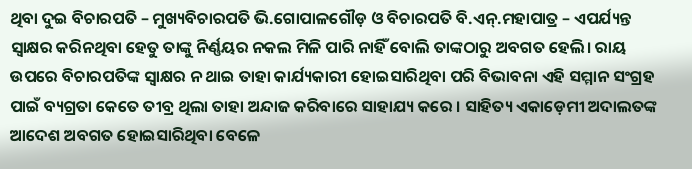ଥିବା ଦୁଇ ବିଚାରପତି – ମୁଖ୍ୟବିଚାରପତି ଭି.ଗୋପାଳଗୌଡ଼ ଓ ବିଚାରପତି ବି.ଏନ୍.ମହାପାତ୍ର – ଏପର୍ଯ୍ୟନ୍ତ ସ୍ବାକ୍ଷର କରିନଥିବା ହେତୁ ତାଙ୍କୁ ନିର୍ଣ୍ଣୟର ନକଲ ମିଳି ପାରି ନାହିଁ ବୋଲି ତାଙ୍କଠାରୁ ଅବଗତ ହେଲି। ରାୟ ଉପରେ ବିଚାରପତିଙ୍କ ସ୍ବାକ୍ଷର ନ ଥାଇ ତାହା କାର୍ଯ୍ୟକାରୀ ହୋଇସାରିଥିବା ପରି ବିଭାବନା ଏହି ସମ୍ମାନ ସଂଗ୍ରହ ପାଇଁ ବ୍ୟଗ୍ରତା କେତେ ତୀବ୍ର ଥିଲା ତାହା ଅନ୍ଦାଜ କରିବାରେ ସାହାଯ୍ୟ କରେ । ସାହିତ୍ୟ ଏକାଡ଼େମୀ ଅଦାଲତଙ୍କ ଆଦେଶ ଅବଗତ ହୋଇସାରିଥିବା ବେଳେ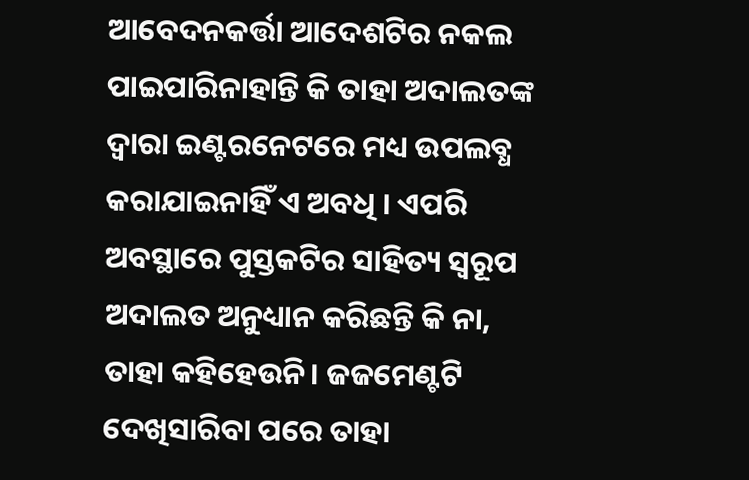ଆବେଦନକର୍ତ୍ତା ଆଦେଶଟିର ନକଲ ପାଇପାରିନାହାନ୍ତି କି ତାହା ଅଦାଲତଙ୍କ ଦ୍ବାରା ଇଣ୍ଟରନେଟରେ ମଧ୍ୟ ଉପଲବ୍ଧ କରାଯାଇନାହିଁ ଏ ଅବଧି । ଏପରି ଅବସ୍ଥାରେ ପୁସ୍ତକଟିର ସାହିତ୍ୟ ସ୍ବରୂପ ଅଦାଲତ ଅନୁଧ୍ୟାନ କରିଛନ୍ତି କି ନା, ତାହା କହିହେଉନି। ଜଜମେଣ୍ଟଟି ଦେଖିସାରିବା ପରେ ତାହା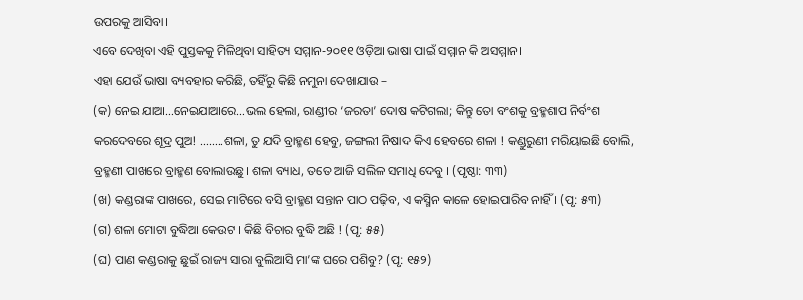ଉପରକୁ ଆସିବା।
ଏବେ ଦେଖିବା ଏହି ପୁସ୍ତକକୁ ମିଳିଥିବା ସାହିତ୍ୟ ସମ୍ମାନ-୨୦୧୧ ଓଡ଼ିଆ ଭାଷା ପାଇଁ ସମ୍ମାନ କି ଅସମ୍ମାନ।
ଏହା ଯେଉଁ ଭାଷା ବ୍ୟବହାର କରିଛି, ତହିଁରୁ କିଛି ନମୁନା ଦେଖାଯାଉ –
(କ) ନେଇ ଯାଆ…ନେଇଯାଆରେ…ଭଲ ହେଲା, ରାଣ୍ଡୀର ‘ଜରତା’ ଦୋଷ କଟିଗଲା; କିନ୍ତୁ ତୋ ବଂଶକୁ ବ୍ରହ୍ମଶାପ ନିର୍ବଂଶ କରଦେବରେ ଶୂଦ୍ର ପୁଅ! ……..ଶଳା, ତୁ ଯଦି ବ୍ରାହ୍ମଣ ହେବୁ, ଜଙ୍ଗଲୀ ନିଷାଦ କିଏ ହେବରେ ଶଳା ! କଣ୍ଡୁରୁଣୀ ମରିୟାଇଛି ବୋଲି, ବ୍ରହ୍ମଣୀ ପାଖରେ ବ୍ରାହ୍ମଣ ବୋଲାଉଛୁ। ଶଳା ବ୍ୟାଧ, ତତେ ଆଜି ସଲିଳ ସମାଧି ଦେବୁ । (ପୃଷ୍ଠା: ୩୩)
(ଖ) କଣ୍ଡରାଙ୍କ ପାଖରେ, ସେଇ ମାଟିରେ ବସି ବ୍ରାହ୍ମଣ ସନ୍ତାନ ପାଠ ପଢ଼ିବ, ଏ କସ୍ମିନ କାଳେ ହୋଇପାରିବ ନାହିଁ । (ପୃ: ୫୩)
(ଗ) ଶଳା ମୋଟା ବୁଦ୍ଧିଆ କେଉଟ । କିଛି ବିଚାର ବୁଦ୍ଧି ଅଛି ! (ପୃ: ୫୫)
(ଘ) ପାଣ କଣ୍ଡରାକୁ ଛୁଇଁ ରାଜ୍ୟ ସାରା ବୁଲିଆସି ମା’ଙ୍କ ଘରେ ପଶିବୁ? (ପୃ: ୧୫୨)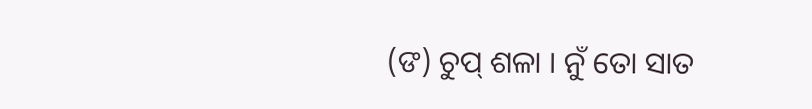(ଙ) ଚୁପ୍ ଶଳା । ନୁଁ ତୋ ସାତ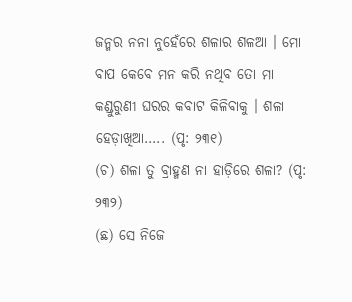ଜନ୍ମର ନନା ନୁହେଁରେ ଶଳାର ଶଳଆ । ମୋ ବାପ କେବେ ମନ କରି ନଥିବ ତୋ ମା କଣ୍ଡୁରୁଣୀ ଘରର କବାଟ କିଳିବାକୁ । ଶଳା ହେଡ଼ାଖିଆ….. (ପୃ: ୨୩୧)
(ଚ) ଶଳା ତୁ ବ୍ରାହ୍ମଣ ନା ହାଡ଼ିରେ ଶଳା? (ପୃ: ୨୩୨)
(ଛ) ସେ ନିଜେ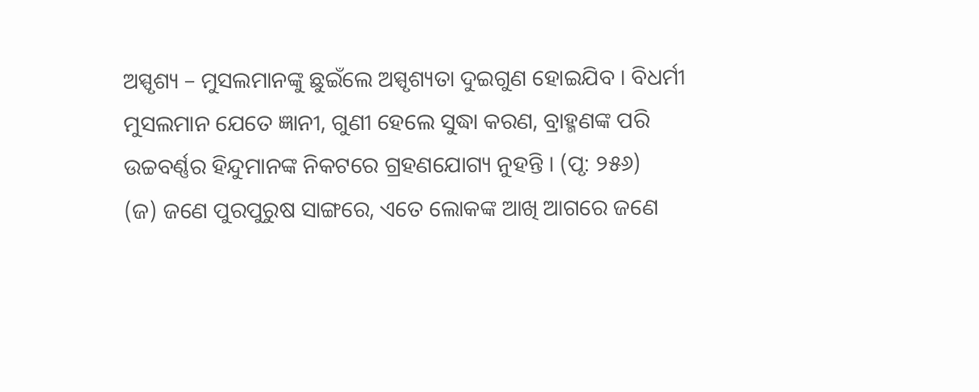ଅସ୍ପୃଶ୍ୟ – ମୁସଲମାନଙ୍କୁ ଛୁଇଁଲେ ଅସ୍ପୃଶ୍ୟତା ଦୁଇଗୁଣ ହୋଇଯିବ । ବିଧର୍ମୀ ମୁସଲମାନ ଯେତେ ଜ୍ଞାନୀ, ଗୁଣୀ ହେଲେ ସୁଦ୍ଧା କରଣ, ବ୍ରାହ୍ମଣଙ୍କ ପରି ଉଚ୍ଚବର୍ଣ୍ଣର ହିନ୍ଦୁମାନଙ୍କ ନିକଟରେ ଗ୍ରହଣଯୋଗ୍ୟ ନୁହନ୍ତି । (ପୃ: ୨୫୬)
(ଜ) ଜଣେ ପୁରପୁରୁଷ ସାଙ୍ଗରେ, ଏତେ ଲୋକଙ୍କ ଆଖି ଆଗରେ ଜଣେ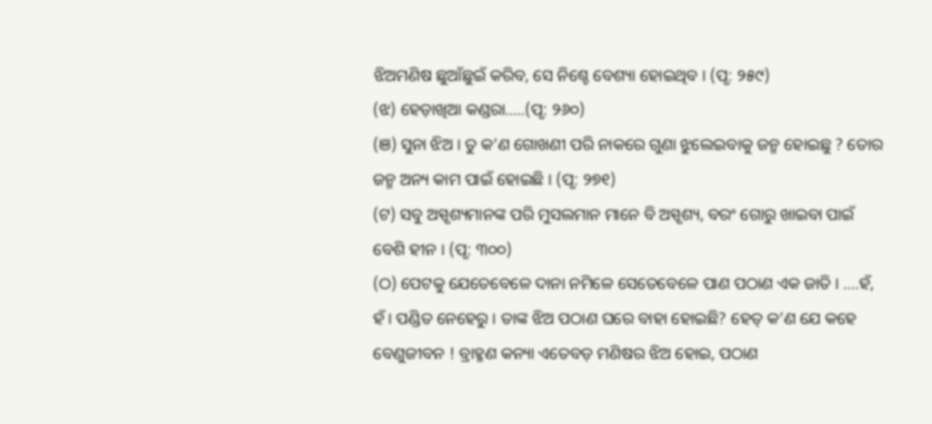ଝିଅମଣିଷ ଛୁଆଁଛୁଇଁ କରିବ, ସେ ନିଶ୍ଚେ ବେଶ୍ୟା ହୋଇଥିବ । (ପୃ: ୨୫୯)
(ଝ) ହେଡ଼ାଖିଆ କଣ୍ଡରା…..(ପୃ: ୨୬୦)
(ଞ) ସୁନା ଝିଅ । ତୁ କ’ଣ ଗୋଖଣୀ ପରି ନାକରେ ଗୁଣା ଝୁଲେଇବାକୁ ଜନ୍ମ ହୋଇଛୁ ? ତୋର ଜନ୍ମ ଅନ୍ୟ କାମ ପାଇଁ ହୋଇଛି । (ପୃ: ୨୭୧)
(ଟ) ସବୁ ଅସ୍ପୃଶ୍ୟମାନଙ୍କ ପରି ମୁସଲମାନ ମାନେ ବି ଅସ୍ପୃଶ୍ୟ, ବରଂ ଗୋରୁ ଖାଇବା ପାଇଁ ବେଶି ହୀନ । (ପୃ: ୩୦୦)
(ଠ) ପେଟକୁ ଯେତେବେଳେ ଦାନା ନମିଳେ ସେତେବେଳେ ପାଣ ପଠାଣ ଏକ ଜାତି । ….ହଁ, ହଁ । ପଣ୍ଡିତ ନେହେରୁ । ତାଙ୍କ ଝିଅ ପଠାଣ ଘରେ ବାହା ହୋଇଛି? ହେତ୍ କ’ଣ ଯେ କହେ ବେଣୁଜୀବନ ! ବ୍ରାହ୍ମଣ କନ୍ୟା ଏତେବଡ଼ ମଣିଷର ଝିଅ ହୋଇ, ପଠାଣ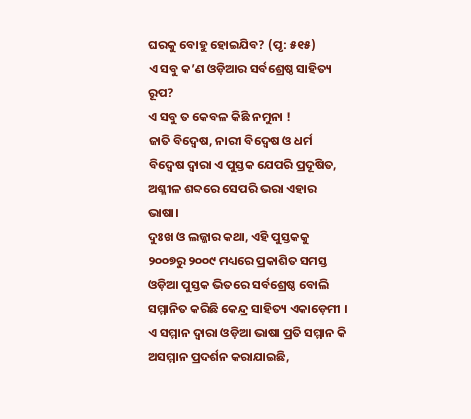ଘରକୁ ବୋହୁ ହୋଇଯିବ? (ପୃ: ୫୧୫)
ଏ ସବୁ କ’ଣ ଓଡ଼ିଆର ସର୍ବଶ୍ରେଷ୍ଠ ସାହିତ୍ୟ ରୂପ?
ଏ ସବୁ ତ କେବଳ କିଛି ନମୁନା !
ଜାତି ବିଦ୍ବେଷ, ନାରୀ ବିଦ୍ବେଷ ଓ ଧର୍ମ ବିଦ୍ବେଷ ଦ୍ବାରା ଏ ପୁସ୍ତକ ଯେପରି ପ୍ରଦୂଷିତ, ଅଶ୍ଳୀଳ ଶବ୍ଦରେ ସେପରି ଭରା ଏହାର ଭାଷା।
ଦୁଃଖ ଓ ଲଜ୍ଜାର କଥା, ଏହି ପୁସ୍ତକକୁ ୨୦୦୭ରୁ ୨୦୦୯ ମଧ୍ୟରେ ପ୍ରକାଶିତ ସମସ୍ତ ଓଡ଼ିଆ ପୁସ୍ତକ ଭିତରେ ସର୍ବଶ୍ରେଷ୍ଠ ବୋଲି ସମ୍ମାନିତ କରିଛି କେନ୍ଦ୍ର ସାହିତ୍ୟ ଏକାଡ଼େମୀ ।
ଏ ସମ୍ମାନ ଦ୍ବାରା ଓଡ଼ିଆ ଭାଷା ପ୍ରତି ସମ୍ମାନ କି ଅସମ୍ମାନ ପ୍ରଦର୍ଶନ କରାଯାଇଛି,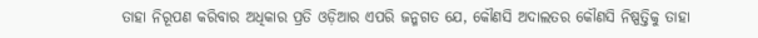ତାହା ନିରୂପଣ କରିବାର ଅଧିକାର ପ୍ରତି ଓଡ଼ିଆର ଏପରି ଜନ୍ମଗତ ଯେ, କୌଣସି ଅଦାଲତର କୌଣସି ନିଷ୍ପତ୍ତିକୁ ତାହା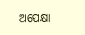ଅପେକ୍ଷା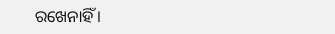ରଖେନାହିଁ ।